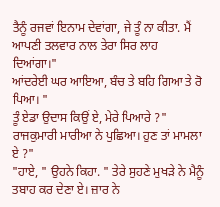ਤੈਨੂੰ ਰਜਵਾਂ ਇਨਾਮ ਦੇਵਾਂਗਾ, ਜੇ ਤੂੰ ਨਾ ਕੀਤਾ. ਮੈਂ ਆਪਣੀ ਤਲਵਾਰ ਨਾਲ ਤੇਰਾ ਸਿਰ ਲਾਹ ਦਿਆਂਗਾ।"
ਆਂਦਰੇਈ ਘਰ ਆਇਆ, ਬੰਚ ਤੇ ਬਹਿ ਗਿਆ ਤੇ ਰੋ ਪਿਆ। "
ਤੂੰ ਏਡਾ ਉਦਾਸ ਕਿਉਂ ਏ, ਮੇਰੇ ਪਿਆਰੇ ?" ਰਾਜਕੁਮਾਰੀ ਮਾਰੀਆ ਨੇ ਪੁਛਿਆ। ਹੁਣ ਤਾਂ ਮਾਮਲਾ ਏ ?"
"ਹਾਏ, " ਉਹਨੇ ਕਿਹਾ. " ਤੇਰੇ ਸੁਹਣੇ ਮੁਖੜੇ ਨੇ ਮੈਨੂੰ ਤਬਾਹ ਕਰ ਦੇਣਾ ਏ। ਜ਼ਾਰ ਨੇ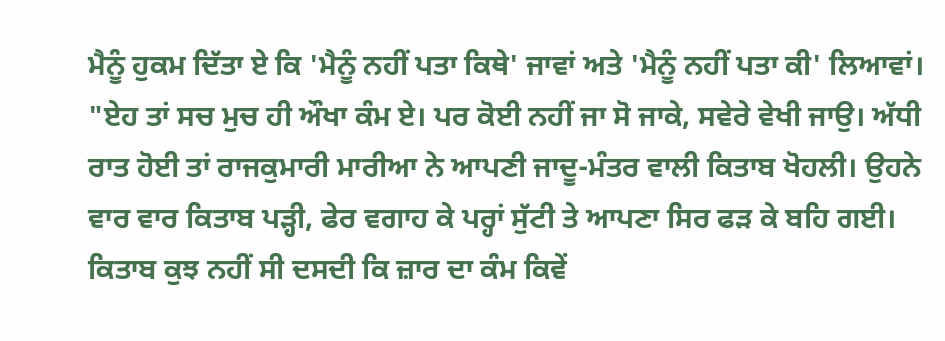ਮੈਨੂੰ ਹੁਕਮ ਦਿੱਤਾ ਏ ਕਿ 'ਮੈਨੂੰ ਨਹੀਂ ਪਤਾ ਕਿਥੇ' ਜਾਵਾਂ ਅਤੇ 'ਮੈਨੂੰ ਨਹੀਂ ਪਤਾ ਕੀ' ਲਿਆਵਾਂ।
"ਏਹ ਤਾਂ ਸਚ ਮੁਚ ਹੀ ਔਖਾ ਕੰਮ ਏ। ਪਰ ਕੋਈ ਨਹੀਂ ਜਾ ਸੋ ਜਾਕੇ, ਸਵੇਰੇ ਵੇਖੀ ਜਾਉ। ਅੱਧੀ ਰਾਤ ਹੋਈ ਤਾਂ ਰਾਜਕੁਮਾਰੀ ਮਾਰੀਆ ਨੇ ਆਪਣੀ ਜਾਦੂ-ਮੰਤਰ ਵਾਲੀ ਕਿਤਾਬ ਖੋਹਲੀ। ਉਹਨੇ ਵਾਰ ਵਾਰ ਕਿਤਾਬ ਪੜ੍ਹੀ, ਫੇਰ ਵਗਾਹ ਕੇ ਪਰ੍ਹਾਂ ਸੁੱਟੀ ਤੇ ਆਪਣਾ ਸਿਰ ਫੜ ਕੇ ਬਹਿ ਗਈ। ਕਿਤਾਬ ਕੁਝ ਨਹੀਂ ਸੀ ਦਸਦੀ ਕਿ ਜ਼ਾਰ ਦਾ ਕੰਮ ਕਿਵੇਂ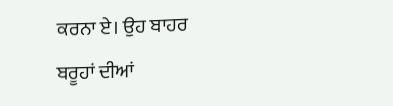ਕਰਨਾ ਏ। ਉਹ ਬਾਹਰ ਬਰੂਹਾਂ ਦੀਆਂ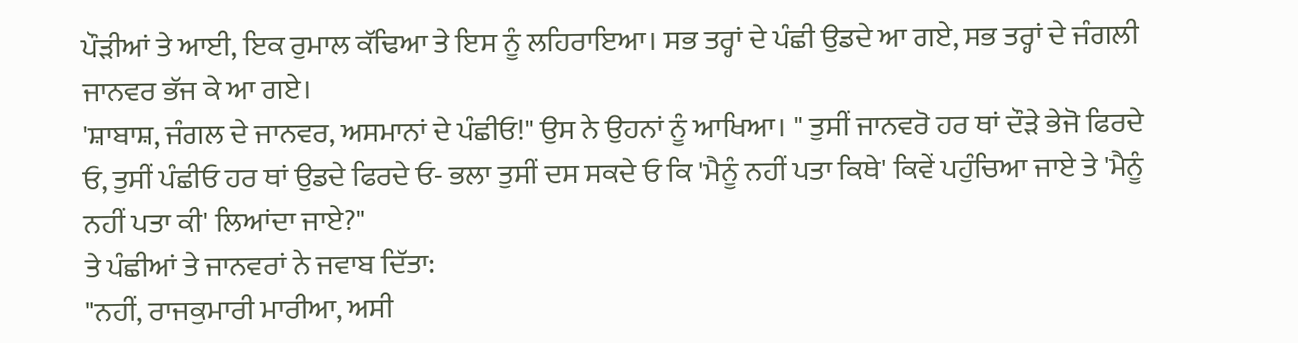ਪੌੜੀਆਂ ਤੇ ਆਈ, ਇਕ ਰੁਮਾਲ ਕੱਢਿਆ ਤੇ ਇਸ ਨੂੰ ਲਹਿਰਾਇਆ। ਸਭ ਤਰ੍ਹਾਂ ਦੇ ਪੰਛੀ ਉਡਦੇ ਆ ਗਏ, ਸਭ ਤਰ੍ਹਾਂ ਦੇ ਜੰਗਲੀ ਜਾਨਵਰ ਭੱਜ ਕੇ ਆ ਗਏ।
'ਸ਼ਾਬਾਸ਼, ਜੰਗਲ ਦੇ ਜਾਨਵਰ, ਅਸਮਾਨਾਂ ਦੇ ਪੰਛੀਓ!" ਉਸ ਨੇ ਉਹਨਾਂ ਨੂੰ ਆਖਿਆ। " ਤੁਸੀਂ ਜਾਨਵਰੋ ਹਰ ਥਾਂ ਦੌੜੇ ਭੇਜੋ ਫਿਰਦੇ ਓ, ਤੁਸੀਂ ਪੰਛੀਓ ਹਰ ਥਾਂ ਉਡਦੇ ਫਿਰਦੇ ਓ- ਭਲਾ ਤੁਸੀਂ ਦਸ ਸਕਦੇ ਓ ਕਿ 'ਮੈਨੂੰ ਨਹੀਂ ਪਤਾ ਕਿਥੇ' ਕਿਵੇਂ ਪਹੁੰਚਿਆ ਜਾਏ ਤੇ 'ਮੈਨੂੰ ਨਹੀਂ ਪਤਾ ਕੀ' ਲਿਆਂਦਾ ਜਾਏ?"
ਤੇ ਪੰਛੀਆਂ ਤੇ ਜਾਨਵਰਾਂ ਨੇ ਜਵਾਬ ਦਿੱਤਾ:
"ਨਹੀਂ, ਰਾਜਕੁਮਾਰੀ ਮਾਰੀਆ, ਅਸੀ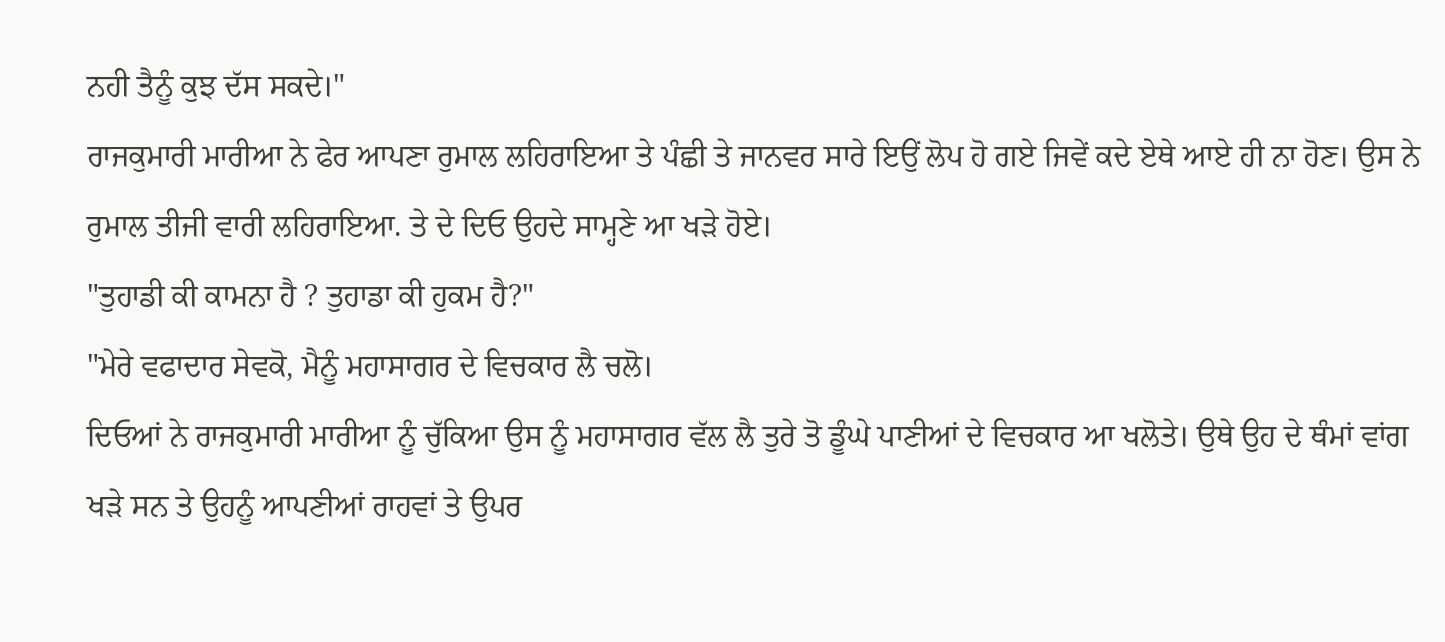ਨਹੀ ਤੈਨੂੰ ਕੁਝ ਦੱਸ ਸਕਦੇ।"
ਰਾਜਕੁਮਾਰੀ ਮਾਰੀਆ ਨੇ ਫੇਰ ਆਪਣਾ ਰੁਮਾਲ ਲਹਿਰਾਇਆ ਤੇ ਪੰਛੀ ਤੇ ਜਾਨਵਰ ਸਾਰੇ ਇਉਂ ਲੋਪ ਹੋ ਗਏ ਜਿਵੇਂ ਕਦੇ ਏਥੇ ਆਏ ਹੀ ਨਾ ਹੋਣ। ਉਸ ਨੇ ਰੁਮਾਲ ਤੀਜੀ ਵਾਰੀ ਲਹਿਰਾਇਆ. ਤੇ ਦੇ ਦਿਓ ਉਹਦੇ ਸਾਮ੍ਹਣੇ ਆ ਖੜੇ ਹੋਏ।
"ਤੁਹਾਡੀ ਕੀ ਕਾਮਨਾ ਹੈ ? ਤੁਹਾਡਾ ਕੀ ਹੁਕਮ ਹੈ?"
"ਮੇਰੇ ਵਫਾਦਾਰ ਸੇਵਕੋ, ਮੈਨੂੰ ਮਹਾਸਾਗਰ ਦੇ ਵਿਚਕਾਰ ਲੈ ਚਲੋ।
ਦਿਓਆਂ ਨੇ ਰਾਜਕੁਮਾਰੀ ਮਾਰੀਆ ਨੂੰ ਚੁੱਕਿਆ ਉਸ ਨੂੰ ਮਹਾਸਾਗਰ ਵੱਲ ਲੈ ਤੁਰੇ ਤੋ ਡੂੰਘੇ ਪਾਣੀਆਂ ਦੇ ਵਿਚਕਾਰ ਆ ਖਲੋਤੇ। ਉਥੇ ਉਹ ਦੇ ਥੰਮਾਂ ਵਾਂਗ ਖੜੇ ਸਨ ਤੇ ਉਹਨੂੰ ਆਪਣੀਆਂ ਰਾਹਵਾਂ ਤੇ ਉਪਰ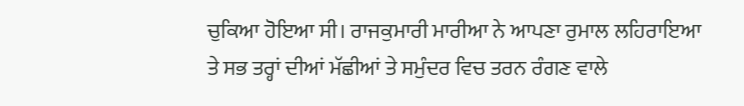ਚੁਕਿਆ ਹੋਇਆ ਸੀ। ਰਾਜਕੁਮਾਰੀ ਮਾਰੀਆ ਨੇ ਆਪਣਾ ਰੁਮਾਲ ਲਹਿਰਾਇਆ ਤੇ ਸਭ ਤਰ੍ਹਾਂ ਦੀਆਂ ਮੱਛੀਆਂ ਤੇ ਸਮੁੰਦਰ ਵਿਚ ਤਰਨ ਰੰਗਣ ਵਾਲੇ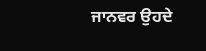ਜਾਨਵਰ ਉਹਦੇ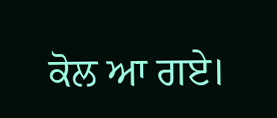ਕੋਲ ਆ ਗਏ।